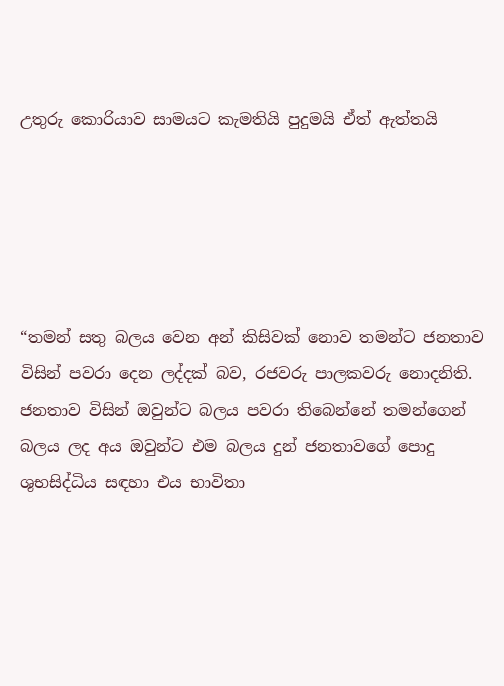උතුරු කොරියාව සාමයට කැමතියි පුදුමයි ඒත් ඇත්තයි





“තමන් සතු බලය වෙන අන් කිසිවක් නොව තමන්ට ජනතාව විසින් පවරා දෙන ලද්දක් බව, රජවරු පාලකවරු නොදනිති. ජනතාව විසින් ඔවුන්ට බලය පවරා තිබෙන්නේ තමන්ගෙන් බලය ලද අය ඔවුන්ට එම බලය දුන් ජනතාවගේ පොදු ශුභසිද්ධිය සඳහා එය භාවිතා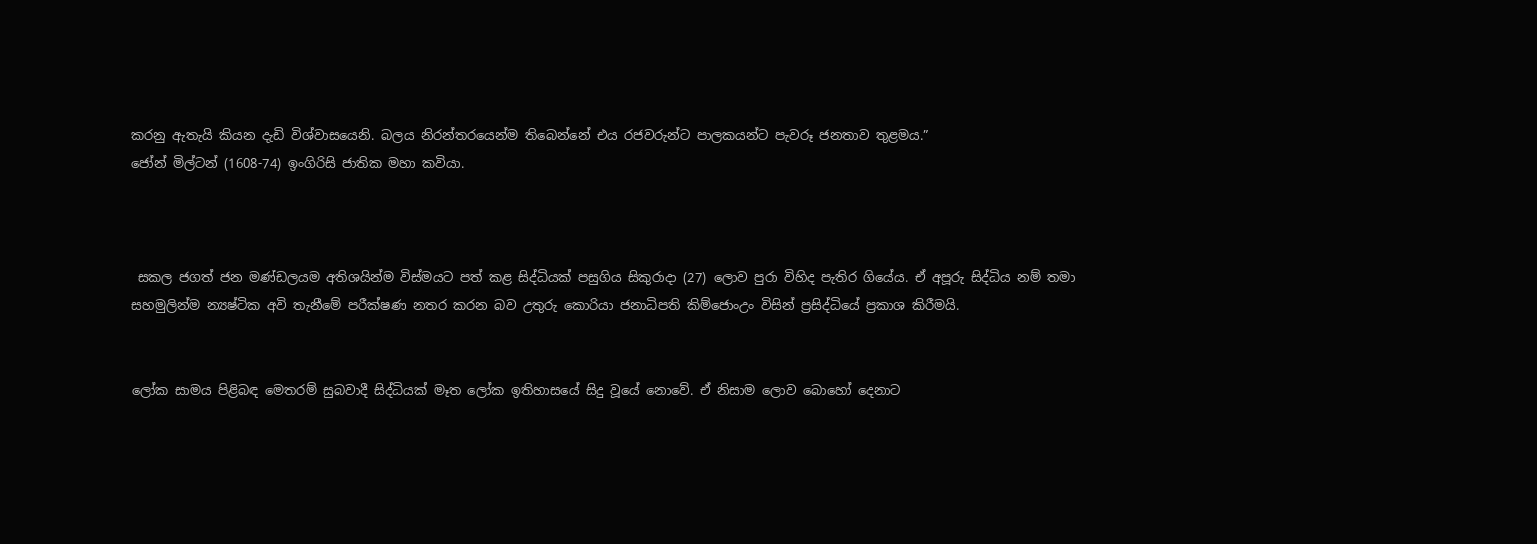කරනු ඇතැයි කියන දැඩි විශ්වාසයෙනි. බලය නිරන්තරයෙන්ම තිබෙන්නේ එය රජවරුන්ට පාලකයන්ට පැවරූ ජනතාව තුළමය.”
ජෝන් මිල්ටන් (1608-74) ඉංගිරිසි ජාතික මහා කවියා.



 සකල ජගත් ජන මණ්ඩලයම අතිශයින්ම විස්මයට පත් කළ සිද්ධියක් පසුගිය සිකුරාදා (27) ලොව පුරා විහිද පැතිර ගියේය. ඒ අපූරු සිද්ධිය නම් තමා සහමුලින්ම න්‍යෂ්ටික අවි තැනීමේ පරීක්ෂණ නතර කරන බව උතුරු කොරියා ජනාධිපති කිම්ජොංඋං විසින් ප්‍රසිද්ධියේ ප්‍රකාශ කිරීමයි.


ලෝක සාමය පිළිබඳ මෙතරම් සුබවාදී සිද්ධියක් මෑත ලෝක ඉතිහාසයේ සිදු වූයේ නොවේ. ඒ නිසාම ලොව බොහෝ දෙනාට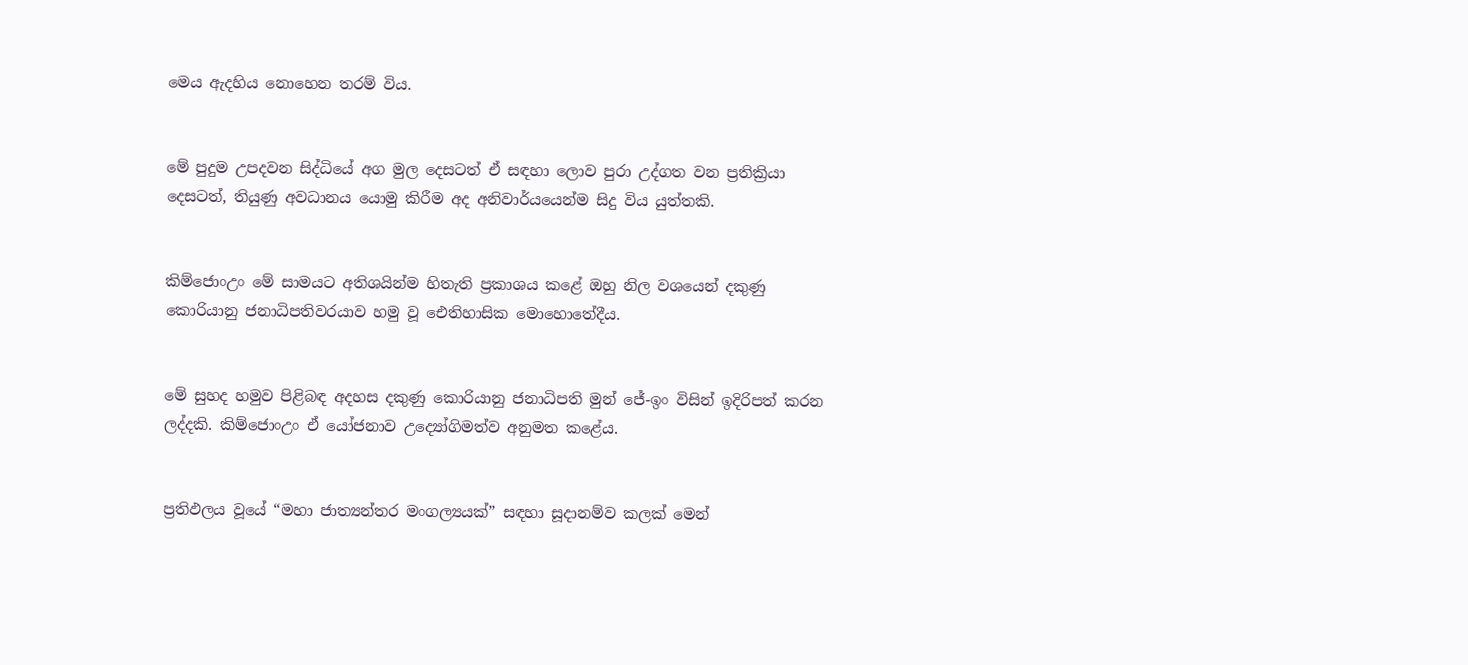මෙය ඇදහිය නොහෙන තරම් විය.


මේ පුදුම උපදවන සිද්ධියේ අග මුල දෙසටත් ඒ සඳහා ලොව පුරා උද්ගත වන ප්‍රතික්‍රියා දෙසටත්, තියුණු අවධානය යොමු කිරීම අද අනිවාර්යයෙන්ම සිදු විය යුත්තකි.


කිම්ජොංඋං මේ සාමයට අතිශයින්ම හිතැති ප්‍රකාශය කළේ ඔහු නිල වශයෙන් දකුණු කොරියානු ජනාධිපතිවරයාව හමු වූ ඓතිහාසික මොහොතේදීය.


මේ සුහද හමුව පිළිබඳ අදහස දකුණු කොරියානු ජනාධිපති මුන් ජේ-ඉං විසින් ඉදිරිපත් කරන ලද්දකි. කිම්ජොංඋං ඒ යෝජනාව උද්‍යෝගිමත්ව අනුමත කළේය.


ප්‍රතිඵලය වූයේ “මහා ජාත්‍යන්තර මංගල්‍යයක්” සඳහා සූදානම්ව කලක් මෙන්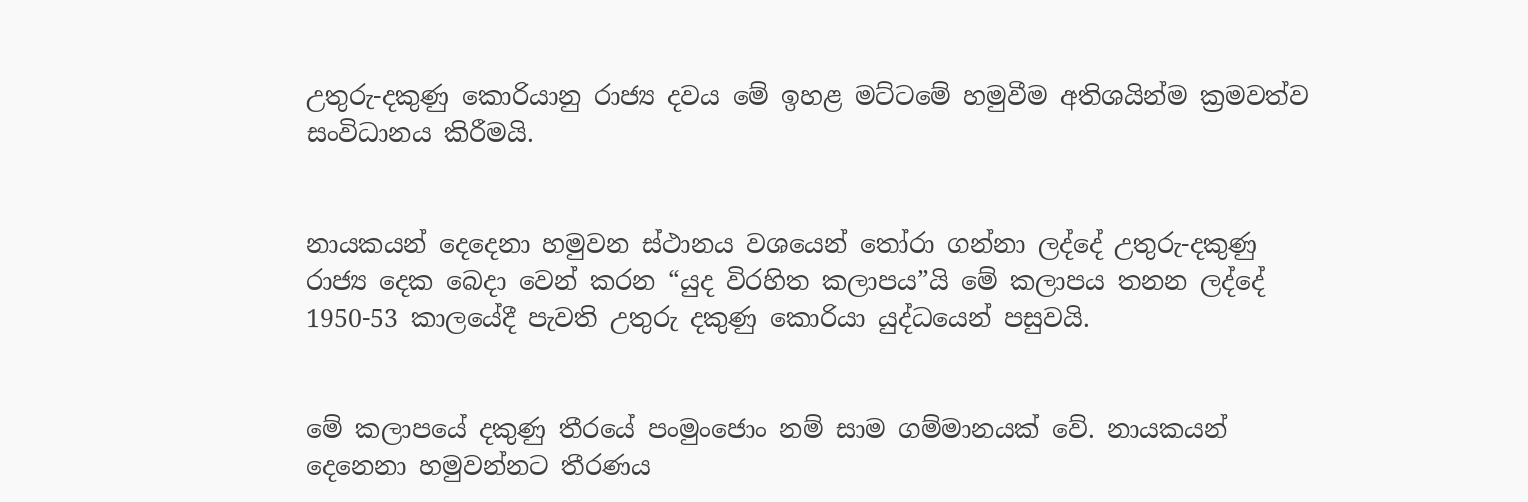උතුරු-දකුණු කොරියානු රාජ්‍ය දවය මේ ඉහළ මට්ටමේ හමුවීම අතිශයින්ම ක්‍රමවත්ව සංවිධානය කිරීමයි.


නායකයන් දෙදෙනා හමුවන ස්ථානය වශයෙන් තෝරා ගන්නා ලද්දේ උතුරු-දකුණු රාජ්‍ය දෙක බෙදා වෙන් කරන “යුද විරහිත කලාපය”යි මේ කලාපය තනන ලද්දේ 1950-53 කාලයේදී පැවති උතුරු දකුණු කොරියා යුද්ධයෙන් පසුවයි.


මේ කලාපයේ දකුණු තීරයේ පංමුංජොං නම් සාම ගම්මානයක් වේ. නායකයන් දෙනෙනා හමුවන්නට තීරණය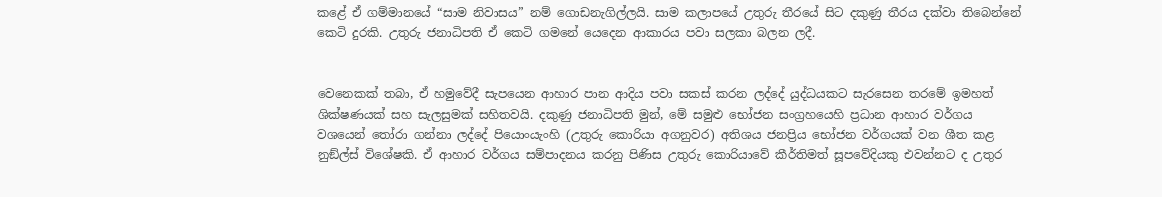කළේ ඒ ගම්මානයේ “සාම නිවාසය” නම් ගොඩනැගිල්ලයි. සාම කලාපයේ උතුරු තීරයේ සිට දකුණු තීරය දක්වා තිබෙන්නේ කෙටි දුරකි. උතුරු ජනාධිපති ඒ කෙටි ගමනේ යෙදෙන ආකාරය පවා සලකා බලන ලදී.


වෙනෙකක් තබා, ඒ හමුවේදී සැපයෙන ආහාර පාන ආදිය පවා සකස් කරන ලද්දේ යුද්ධයකට සැරසෙන තරමේ ඉමහත් ශික්ෂණයක් සහ සැලසුමක් සහිතවයි. දකුණු ජනාධිපති මුන්, මේ සමුළු භෝජන සංග්‍රහයෙහි ප්‍රධාන ආහාර වර්ගය වශයෙන් තෝරා ගන්නා ලද්දේ පියොංයැංහි (උතුරු කොරියා අගනුවර) අතිශය ජනප්‍රිය භෝජන වර්ගයක් වන ශීත කළ නුඞ්ල්ස් විශේෂකි. ඒ ආහාර වර්ගය සම්පාදනය කරනු පිණිස උතුරු කොරියාවේ කීර්තිමත් සූපවේදියකු එවන්නට ද උතුර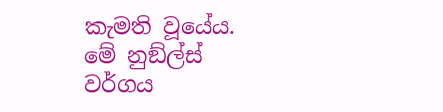කැමති වූයේය. මේ නුඞ්ල්ස් වර්ගය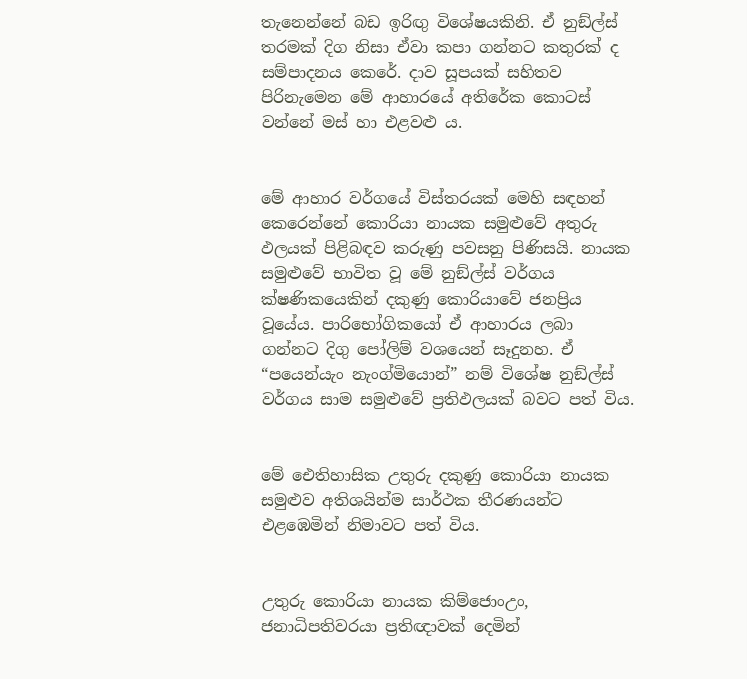තැනෙන්නේ බඩ ඉරිඟු විශේෂයකිනි. ඒ නුඞ්ල්ස් තරමක් දිග නිසා ඒවා කපා ගන්නට කතුරක් ද සම්පාදනය කෙරේ. දාව සූපයක් සහිතව පිරිනැමෙන මේ ආහාරයේ අතිරේක කොටස් වන්නේ මස් හා එළවළු ය.


මේ ආහාර වර්ගයේ විස්තරයක් මෙහි සඳහන් කෙරෙන්නේ කොරියා නායක සමුළුවේ අතුරු ඵලයක් පිළිබඳව කරුණු පවසනු පිණිසයි. නායක සමුළුවේ භාවිත වූ මේ නුඞ්ල්ස් වර්ගය ක්ෂණිකයෙකින් දකුණු කොරියාවේ ජනප්‍රිය වූයේය. පාරිභෝගිකයෝ ඒ ආහාරය ලබා ගන්නට දිගු පෝලිම් වශයෙන් සෑදුනහ. ඒ “පයෙන්යැං නැංග්මියොන්” නම් විශේෂ නුඞ්ල්ස් වර්ගය සාම සමුළුවේ ප්‍රතිඵලයක් බවට පත් විය.


මේ ඓතිහාසික උතුරු දකුණු කොරියා නායක සමුළුව අතිශයින්ම සාර්ථක තීරණයන්ට එළඹෙමින් නිමාවට පත් විය.


උතුරු කොරියා නායක කිම්ජොංඋං, ජනාධිපතිවරයා ප්‍රතිඥාවක් දෙමින්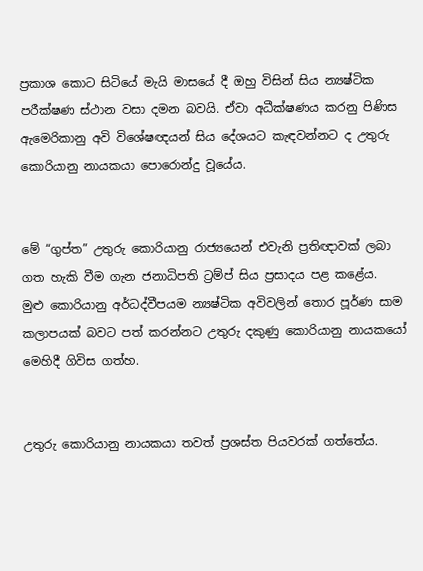ප්‍රකාශ කොට සිටියේ මැයි මාසයේ දී ඔහු විසින් සිය න්‍යෂ්ටික පරීක්ෂණ ස්ථාන වසා දමන බවයි. ඒවා අධීක්ෂණය කරනු පිණිස ඇමෙරිකානු අවි විශේෂඥයන් සිය දේශයට කැඳවන්නට ද උතුරු කොරියානු නායකයා පොරොන්දු වූයේය.


මේ “ගුප්ත” උතුරු කොරියානු රාජ්‍යයෙන් එවැනි ප්‍රතිඥාවක් ලබා ගත හැකි වීම ගැන ජනාධිපති ට්‍රම්ප් සිය ප්‍රසාදය පළ කළේය.
මුළු කොරියානු අර්ධද්වීපයම න්‍යෂ්ටික අවිවලින් තොර පූර්ණ සාම කලාපයක් බවට පත් කරන්නට උතුරු දකුණු කොරියානු නායකයෝ මෙහිදී ගිවිස ගත්හ.


උතුරු කොරියානු නායකයා තවත් ප්‍රශස්ත පියවරක් ගත්තේය.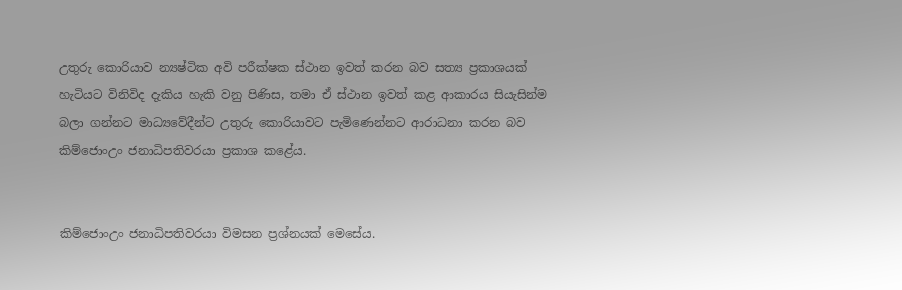උතුරු කොරියාව න්‍යෂ්ටික අවි පරීක්ෂක ස්ථාන ඉවත් කරන බව සත්‍ය ප්‍රකාශයක් හැටියට විනිවිද දැකිය හැකි වනු පිණිස, තමා ඒ ස්ථාන ඉවත් කළ ආකාරය සියැසින්ම බලා ගන්නට මාධ්‍යවේදීන්ට උතුරු කොරියාවට පැමිණෙන්නට ආරාධනා කරන බව කිම්ජොංඋං ජනාධිපතිවරයා ප්‍රකාශ කළේය.


කිම්ජොංඋං ජනාධිපතිවරයා විමසන ප්‍රශ්නයක් මෙසේය.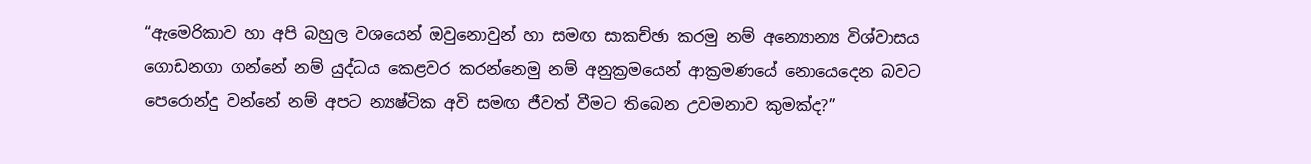“ඇමෙරිකාව හා අපි බහුල වශයෙන් ඔවුනොවුන් හා සමඟ සාකච්ඡා කරමු නම් අන්‍යොන්‍ය විශ්වාසය    ගොඩනගා ගන්නේ නම් යුද්ධය කෙළවර කරන්නෙමු නම් අනුක්‍රමයෙන් ආක්‍රමණයේ නොයෙදෙන බවට පෙරොන්දු වන්නේ නම් අපට න්‍යෂ්ටික අවි සමඟ ජීවත් වීමට තිබෙන උවමනාව කුමක්ද?”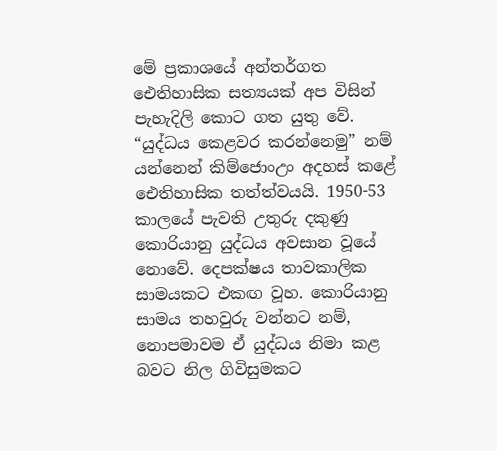මේ ප්‍රකාශයේ අන්තර්ගත ඓතිහාසික සත්‍යයක් අප විසින් පැහැදිලි කොට ගත යුතු වේ. “යුද්ධය කෙළවර කරන්නෙමු” නම් යන්නෙන් කිම්ජොංඋං අදහස් කළේ ඓතිහාසික තත්ත්වයයි. 1950-53 කාලයේ පැවති උතුරු දකුණු කොරියානු යුද්ධය අවසාන වූයේ නොවේ. දෙපක්ෂය තාවකාලික සාමයකට එකඟ වූහ. කොරියානු සාමය තහවුරු වන්නට නම්, නොපමාවම ඒ යුද්ධය නිමා කළ බවට නිල ගිවිසුමකට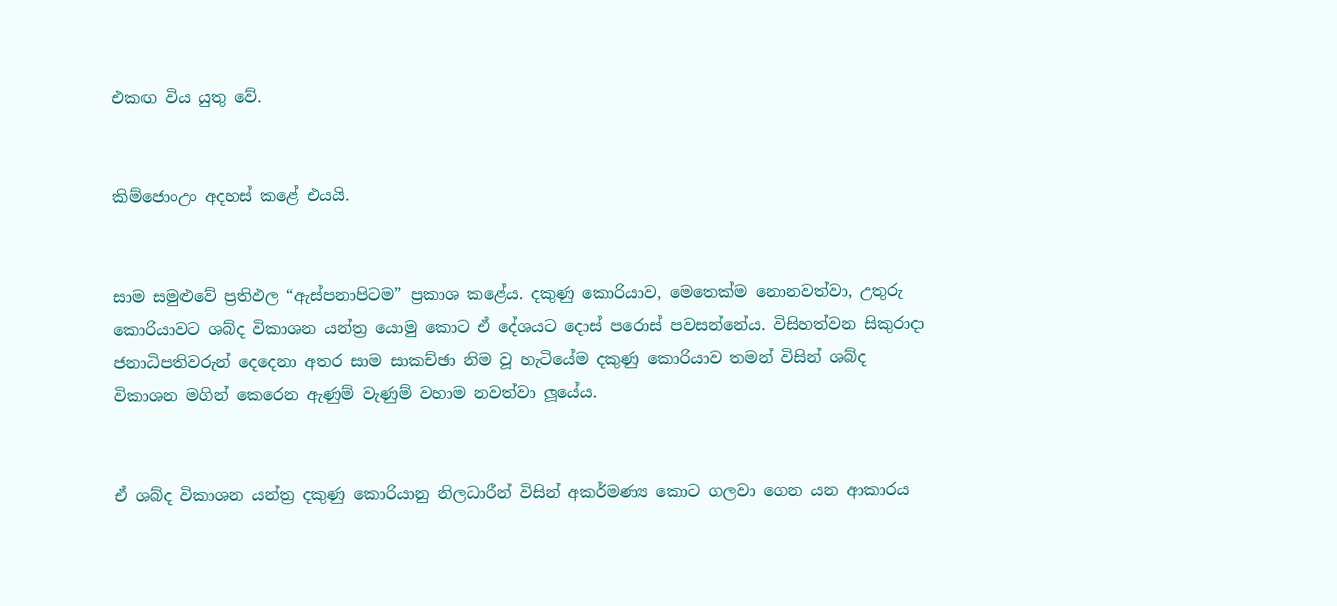එකඟ විය යුතු වේ.


කිම්ජොංඋං අදහස් කළේ එයයි.


සාම සමුළුවේ ප්‍රතිඵල “ඇස්පනාපිටම” ප්‍රකාශ කළේය. දකුණු කොරියාව, මෙතෙක්ම නොනවත්වා, උතුරු කොරියාවට ශබ්ද විකාශන යන්ත්‍ර යොමු කොට ඒ දේශයට දොස් පරොස් පවසන්නේය. විසිහත්වන සිකුරාදා ජනාධිපතිවරුන් දෙදෙනා අතර සාම සාකච්ඡා නිම වූ හැටියේම දකුණු කොරියාව තමන් විසින් ශබ්ද විකාශන මගින් කෙරෙන ඇණුම් වැණුම් වහාම නවත්වා ලූයේය.


ඒ ශබ්ද විකාශන යන්ත්‍ර දකුණු කොරියානු නිලධාරීන් විසින් අකර්මණ්‍ය කොට ගලවා ගෙන යන ආකාරය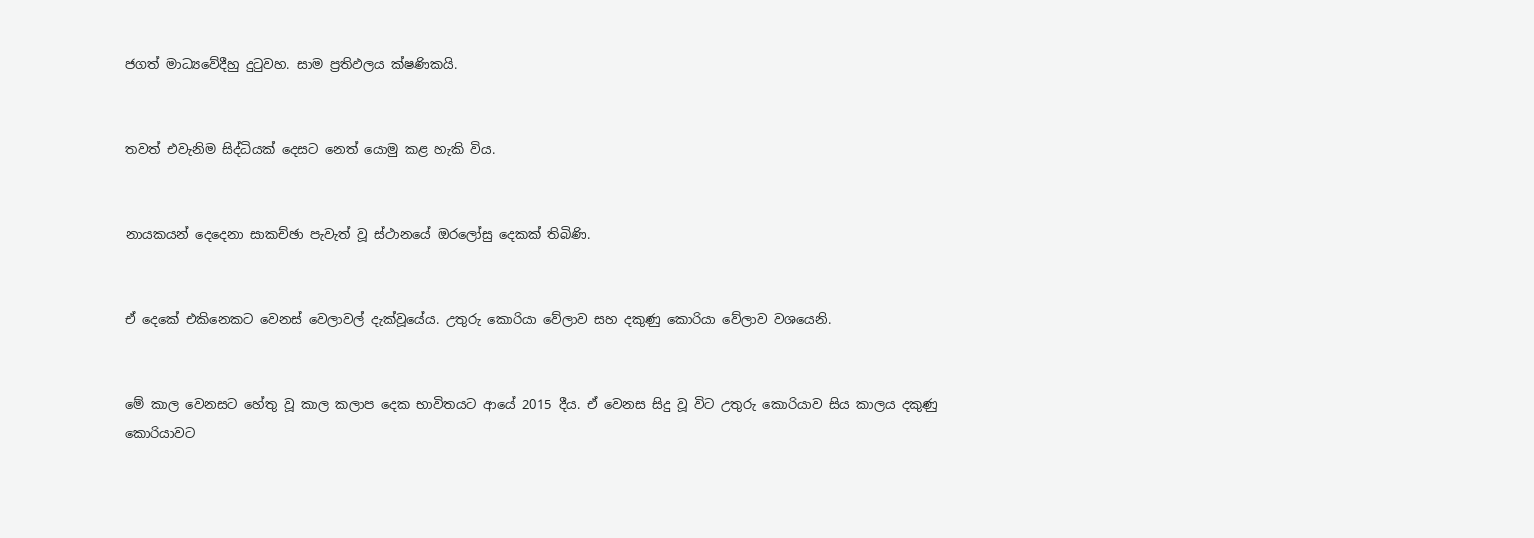ජගත් මාධ්‍යවේදීහු දුටුවහ. සාම ප්‍රතිඵලය ක්ෂණිකයි.


තවත් එවැනිම සිද්ධියක් දෙසට නෙත් යොමු කළ හැකි විය.


නායකයන් දෙදෙනා සාකච්ඡා පැවැත් වූ ස්ථානයේ ඔරලෝසු දෙකක් තිබිණි.


ඒ දෙකේ එකිනෙකට වෙනස් වෙලාවල් දැක්වූයේය. උතුරු කොරියා වේලාව සහ දකුණු කොරියා වේලාව වශයෙනි.


මේ කාල වෙනසට හේතු වූ කාල කලාප දෙක භාවිතයට ආයේ 2015 දීය. ඒ වෙනස සිදු වූ විට උතුරු කොරියාව සිය කාලය දකුණු කොරියාවට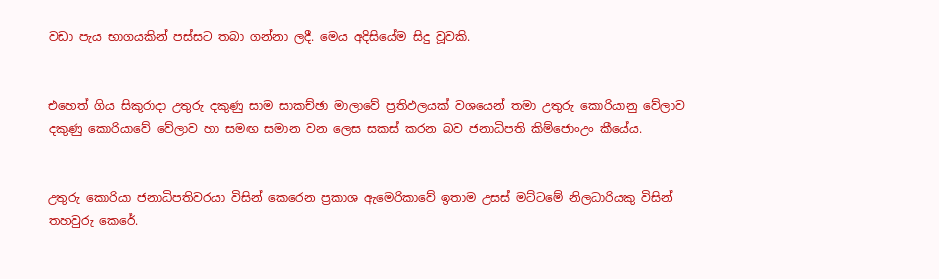වඩා පැය භාගයකින් පස්සට තබා ගන්නා ලදී. මෙය අදිසියේම සිදු වූවකි.


එහෙත් ගිය සිකුරාදා උතුරු දකුණු සාම සාකච්ඡා මාලාවේ ප්‍රතිඵලයක් වශයෙන් තමා උතුරු කොරියානු වේලාව දකුණු කොරියාවේ වේලාව හා සමඟ සමාන වන ලෙස සකස් කරන බව ජනාධිපති කිම්ජොංඋං කීයේය.


උතුරු කොරියා ජනාධිපතිවරයා විසින් කෙරෙන ප්‍රකාශ ඇමෙරිකාවේ ඉතාම උසස් මට්ටමේ නිලධාරියකු විසින් තහවුරු කෙරේ.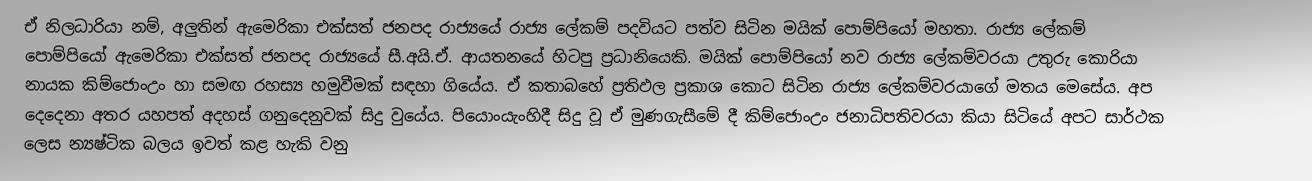ඒ නිලධාරියා නම්, අලුතින් ඇමෙරිකා එක්සත් ජනපද රාජ්‍යයේ රාජ්‍ය ලේකම් පදවියට පත්ව සිටින මයික් පොම්පියෝ මහතා. රාජ්‍ය ලේකම් පොම්පියෝ ඇමෙරිකා එක්සත් ජනපද රාජ්‍යයේ සී.අයි.ඒ. ආයතනයේ හිටපු ප්‍රධානියෙකි. මයික් පොම්පියෝ නව රාජ්‍ය ලේකම්වරයා උතුරු කොරියා නායක කිම්ජොංඋං හා සමඟ රහස්‍ය හමුවීමක් සඳහා ගියේය. ඒ කතාබහේ ප්‍රතිඵල ප්‍රකාශ කොට සිටින රාජ්‍ය ලේකම්වරයාගේ මතය මෙසේය. අප දෙදෙනා අතර යහපත් අදහස් ගනුදෙනුවක් සිදු වුයේය. පියොංයැංහිදී සිදු වූ ඒ මුණගැසීමේ දී කිම්ජොංඋං ජනාධිපතිවරයා කියා සිටියේ අපට සාර්ථක ලෙස න්‍යෂ්ටික බලය ඉවත් කළ හැකි වනු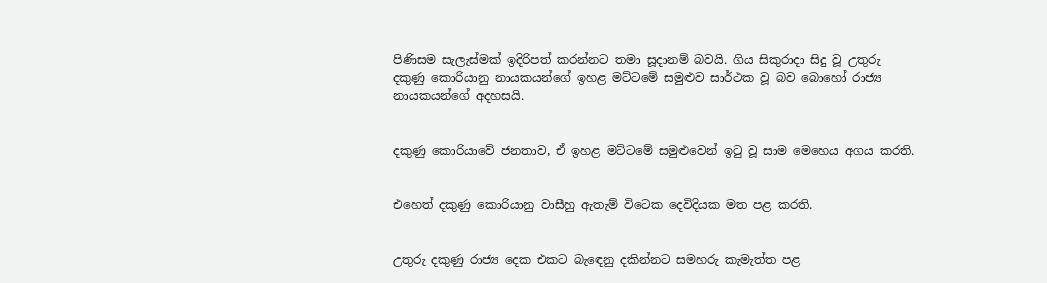පිණිසම සැලැස්මක් ඉදිරිපත් කරන්නට තමා සූදානම් බවයි. ගිය සිකුරාදා සිදු වූ උතුරු දකුණු කොරියානු නායකයන්ගේ ඉහළ මට්ටමේ සමුළුව සාර්ථක වූ බව බොහෝ රාජ්‍ය නායකයන්ගේ අදහසයි.


දකුණු කොරියාවේ ජනතාව, ඒ ඉහළ මට්ටමේ සමුළුවෙන් ඉටු වූ සාම මෙහෙය අගය කරති.


එහෙත් දකුණු කොරියානු වාසීහු ඇතැම් විටෙක දෙවිදියක මත පළ කරති.


උතුරු දකුණු රාජ්‍ය දෙක එකට බැඳෙනු දකින්නට සමහරු කැමැත්ත පළ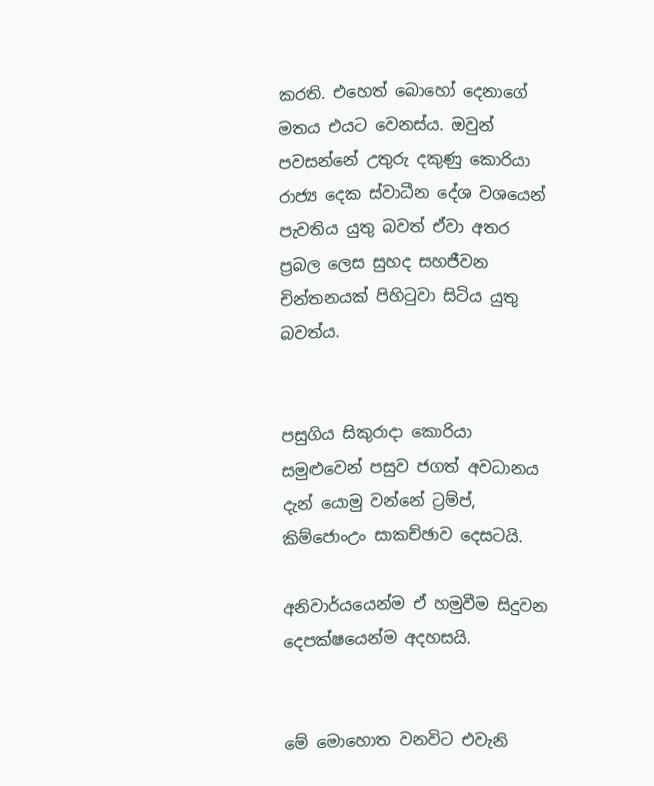කරති. එහෙත් බොහෝ දෙනාගේ මතය එයට වෙනස්ය. ඔවුන් පවසන්නේ උතුරු දකුණු කොරියා රාජ්‍ය දෙක ස්වාධීන දේශ වශයෙන් පැවතිය යුතු බවත් ඒවා අතර ප්‍රබල ලෙස සුහද සහජීවන චින්තනයක් පිහිටුවා සිටිය යුතු බවත්ය.


පසුගිය සිකුරාදා කොරියා සමුළුවෙන් පසුව ජගත් අවධානය දැන් යොමු වන්නේ ට්‍රම්ප්, කිම්ජොංඋං සාකච්ඡාව දෙසටයි.

අනිවාර්යයෙන්ම ඒ හමුවීම සිදුවන දෙපක්ෂයෙන්ම අදහසයි.


මේ මොහොත වනවිට එවැනි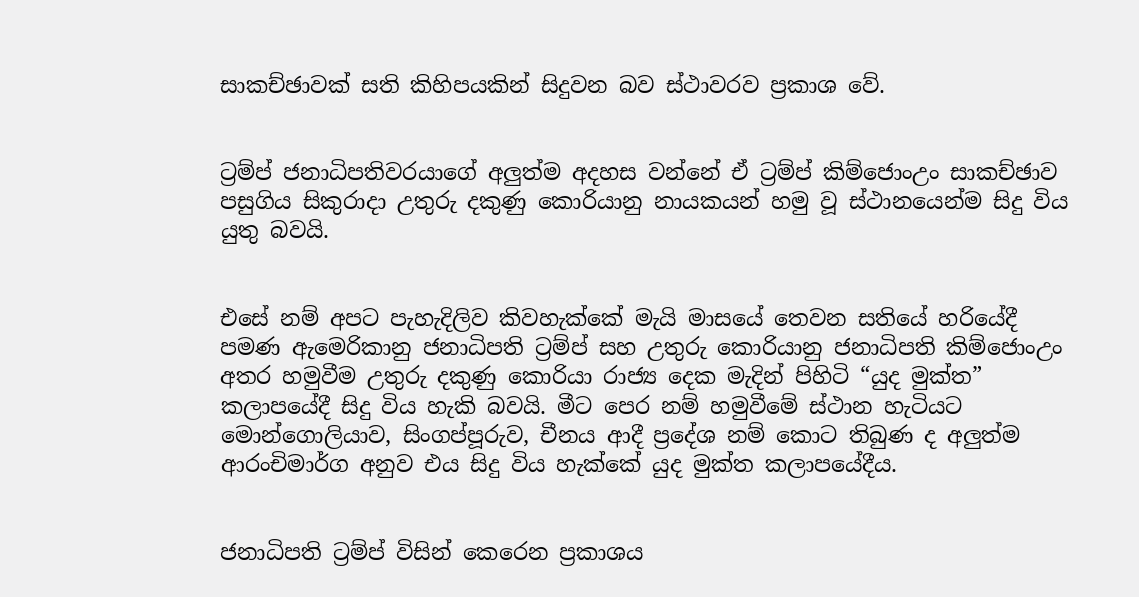සාකච්ඡාවක් සති කිහිපයකින් සිදුවන බව ස්ථාවරව ප්‍රකාශ වේ.


ට්‍රම්ප් ජනාධිපතිවරයාගේ අලුත්ම අදහස වන්නේ ඒ ට්‍රම්ප් කිම්ජොංඋං සාකච්ඡාව පසුගිය සිකුරාදා උතුරු දකුණු කොරියානු නායකයන් හමු වූ ස්ථානයෙන්ම සිදු විය යුතු බවයි.


එසේ නම් අපට පැහැදිලිව කිවහැක්කේ මැයි මාසයේ තෙවන සතියේ හරියේදී පමණ ඇමෙරිකානු ජනාධිපති ට්‍රම්ප් සහ උතුරු කොරියානු ජනාධිපති කිම්ජොංඋං අතර හමුවීම උතුරු දකුණු කොරියා රාජ්‍ය දෙක මැදින් පිහිටි “යුද මුක්ත” කලාපයේදී සිදු විය හැකි බවයි. මීට පෙර නම් හමුවීමේ ස්ථාන හැටියට මොන්ගොලියාව, සිංගප්පූරුව, චීනය ආදී ප්‍රදේශ නම් කොට තිබුණ ද අලුත්ම ආරංචිමාර්ග අනුව එය සිදු විය හැක්කේ යුද මුක්ත කලාපයේදීය.


ජනාධිපති ට්‍රම්ප් විසින් කෙරෙන ප්‍රකාශය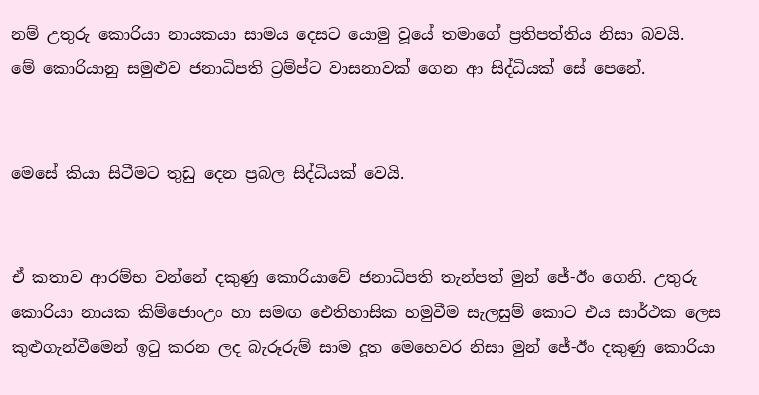නම් උතුරු කොරියා නායකයා සාමය දෙසට යොමු වූයේ තමාගේ ප්‍රතිපත්තිය නිසා බවයි.
මේ කොරියානු සමුළුව ජනාධිපති ට්‍රම්ප්ට වාසනාවක් ගෙන ආ සිද්ධියක් සේ පෙනේ.


මෙසේ කියා සිටීමට තුඩු දෙන ප්‍රබල සිද්ධියක් වෙයි.


ඒ කතාව ආරම්භ වන්නේ දකුණු කොරියාවේ ජනාධිපති තැන්පත් මුන් ජේ-ඊං ගෙනි. උතුරු කොරියා නායක කිම්ජොංඋං හා සමඟ ඓතිහාසික හමුවීම සැලසුම් කොට එය සාර්ථක ලෙස කුළුගැන්වීමෙන් ඉටු කරන ලද බැරූරුම් සාම දූත මෙහෙවර නිසා මුන් ජේ-ඊං දකුණු කොරියා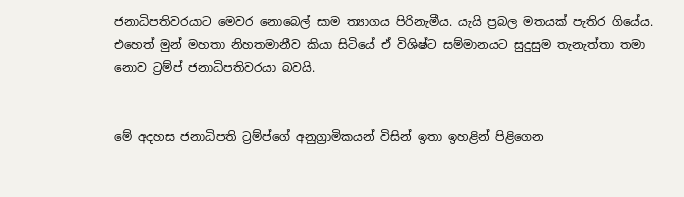ජනාධිපතිවරයාට මෙවර නොබෙල් සාම ත්‍යාගය පිරිනැමීය. යැයි ප්‍රබල මතයක් පැතිර ගියේය. එහෙත් මුන් මහතා නිහතමානීව කියා සිටියේ ඒ විශිෂ්ට සම්මානයට සුදුසුම තැනැත්තා තමා නොව ට්‍රම්ප් ජනාධිපතිවරයා බවයි.


මේ අදහස ජනාධිපති ට්‍රම්ප්ගේ අනුග්‍රාමිකයන් විසින් ඉතා ඉහළින් පිළිගෙන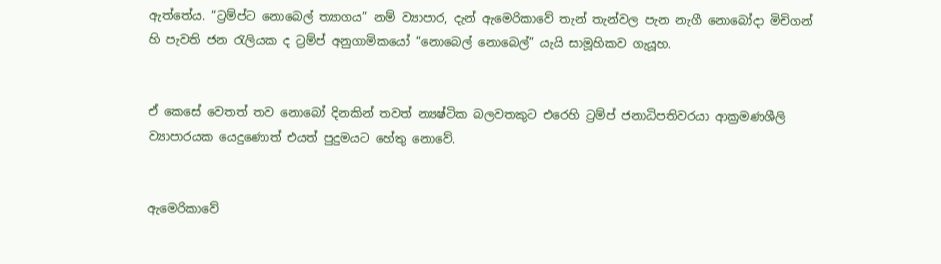ඇත්තේය. “ට්‍රම්ප්ට නොබෙල් ත්‍යාගය” නම් ව්‍යාපාර, දැන් ඇමෙරිකාවේ තැන් තැන්වල පැන නැගී නොබෝදා මිචිගන් හි පැවති ජන රැලියක ද ට්‍රම්ප් අනුගාමිකයෝ “නොබෙල් නොබෙල්” යැයි සාමූහිකව ගැයූහ.


ඒ කෙසේ වෙතත් තව නොබෝ දිනකින් තවත් න්‍යෂ්ටික බලවතකුට එරෙහි ට්‍රම්ප් ජනාධිපතිවරයා ආක්‍රමණශීලි ව්‍යාපාරයක යෙදුණොත් එයත් පුදුමයට හේතු නොවේ.


ඇමෙරිකාවේ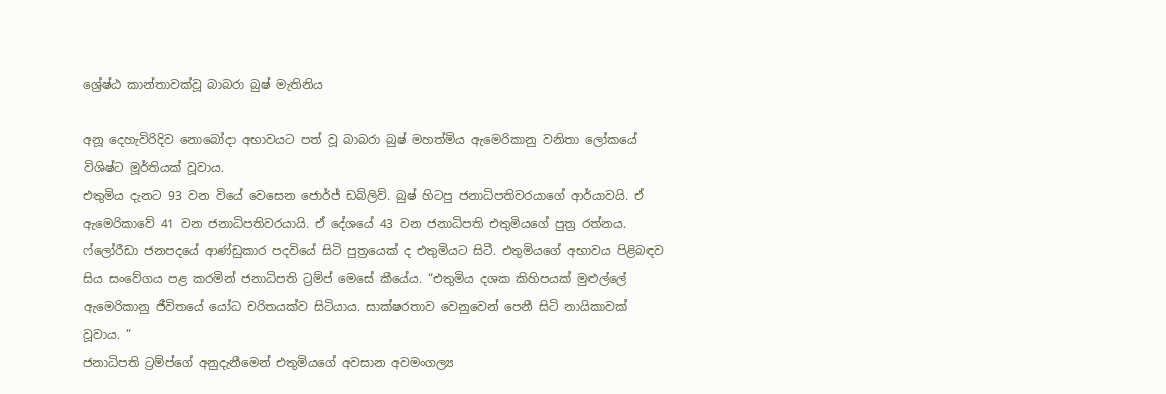ශ්‍රේෂ්ඨ කාන්තාවක්වූ බාබරා බුෂ් මැතිනිය

අනූ දෙහැවිරිදිව නොබෝදා අභාවයට පත් වූ බාබරා බුෂ් මහත්මිය ඇමෙරිකානු වනිතා ලෝකයේ විශිෂ්ට මූර්තියක් වූවාය.
එතුමිය දැනට 93 වන වියේ වෙසෙන ජොර්ජ් ඩබ්ලිව්. බුෂ් හිටපු ජනාධිපතිවරයාගේ ආර්යාවයි. ඒ ඇමෙරිකාවේ 41 වන ජනාධිපතිවරයායි. ඒ දේශයේ 43 වන ජනාධිපති එතුමියගේ පුත්‍ර රත්නය. ෆ්ලෝරීඩා ජනපදයේ ආණ්ඩුකාර පදවියේ සිටි පුත්‍රයෙක් ද එතුමියට සිටී. එතුමියගේ අභාවය පිළිබඳව සිය සංවේගය පළ කරමින් ජනාධිපති ට්‍රම්ප් මෙසේ කීයේය. “එතුමිය දශක කිහිපයක් මුළුල්ලේ ඇමෙරිකානු ජීවිතයේ යෝධ චරිතයක්ව සිටියාය. සාක්ෂරතාව වෙනුවෙන් පෙනී සිටි නායිකාවක් වූවාය. ”
ජනාධිපති ට්‍රම්ප්ගේ අනුදැනීමෙන් එතුමියගේ අවසාන අවමංගල්‍ය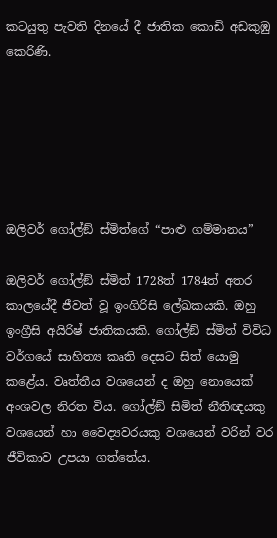කටයුතු පැවති දිනයේ දී ජාතික කොඩි අඩකුඹු කෙරිණි.






ඔලිවර් ගෝල්ඞ් ස්මිත්ගේ “පාළු ගම්මානය”

ඔලිවර් ගෝල්ඞ් ස්මිත් 1728ත් 1784ත් අතර කාලයේදී ජීවත් වූ ඉංගිරිසි ලේඛකයකි. ඔහු ඉංග්‍රීසි අයිරිෂ් ජාතිකයකි. ගෝල්ඞ් ස්මිත් විවිධ වර්ගයේ සාහිත්‍ය කෘති දෙසට සිත් යොමු කළේය. වෘත්තීය වශයෙන් ද ඔහු නොයෙක් අංශවල නිරත විය. ගෝල්ඞ් සිමිත් නීතිඥයකු වශයෙන් හා වෛද්‍යවරයකු වශයෙන් වරින් වර ජීවිකාව උපයා ගත්තේය.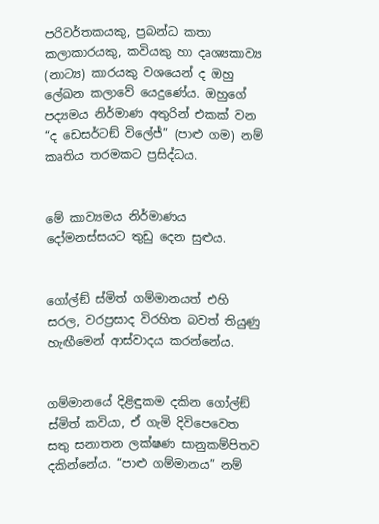පරිවර්තකයකු, ප්‍රබන්ධ කතා කලාකාරයකු, කවියකු හා දෘශ්‍යකාව්‍ය (නාට්‍ය) කාරයකු වශයෙන් ද ඔහු ලේඛන කලාවේ යෙදුණේය. ඔහුගේ පද්‍යමය නිර්මාණ අතුරින් එකක් වන “ද ඩෙසර්ටඞ් විලේජ්” (පාළු ගම) නම් කෘතිය තරමකට ප්‍රසිද්ධය.


මේ කාව්‍යමය නිර්මාණය දෝමනස්සයට තුඩු දෙන සුළුය.


ගෝල්ඞ් ස්මිත් ගම්මානයත් එහි සරල, වරප්‍රසාද විරහිත බවත් තියුණු හැඟීමෙන් ආස්වාදය කරන්නේය.


ගම්මානයේ දිළිඳුකම දකින ගෝල්ඞ් ස්මිත් කවියා, ඒ ගැමි දිවිපෙවෙත සතු සනාතන ලක්ෂණ සානුකම්පිතව දකින්නේය. “පාළු ගම්මානය” නම්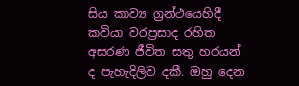සිය කාව්‍ය ග්‍රන්ථයෙහිදී කවියා වරප්‍රසාද රහිත අසරණ ජීවිත සතු හරයන් ද පැහැදිලිව දකී. ඔහු දෙන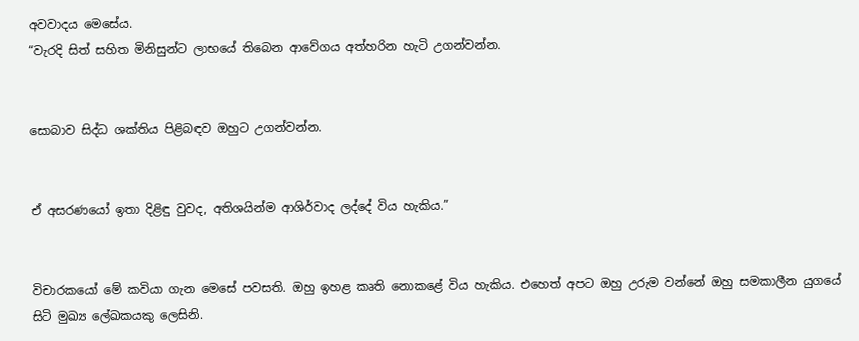අවවාදය මෙසේය.
“වැරදි සිත් සහිත මිනිසුන්ට ලාභයේ තිබෙන ආවේගය අත්හරින හැටි උගන්වන්න.


සොබාව සිද්ධ ශක්තිය පිළිබඳව ඔහුට උගන්වන්න.


ඒ අසරණයෝ ඉතා දිළිඳු වුවද, අතිශයින්ම ආශිර්වාද ලද්දේ විය හැකිය.”


විචාරකයෝ මේ කවියා ගැන මෙසේ පවසති. ඔහු ඉහළ කෘති නොකළේ විය හැකිය. එහෙත් අපට ඔහු උරුම වන්නේ ඔහු සමකාලීන යුගයේ සිටි මුඛ්‍ය ලේඛකයකු ලෙසිනි.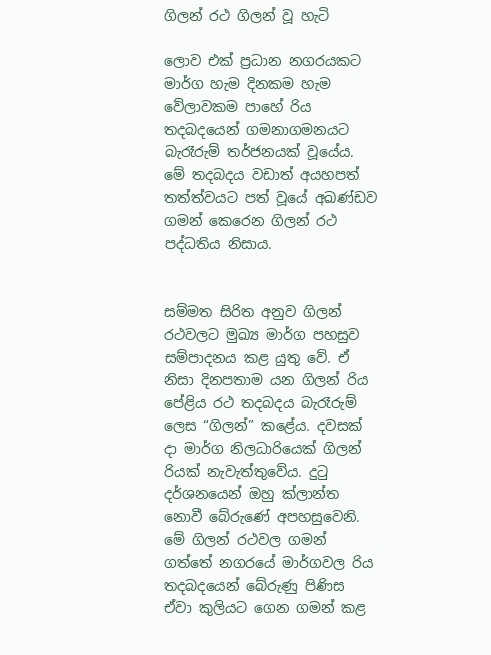ගිලන් රථ ගිලන් වූ හැටි

ලොව එක් ප්‍රධාන නගරයකට මාර්ග හැම දිනකම හැම වේලාවකම පාහේ රිය තදබදයෙන් ගමනාගමනයට බැරෑරුම් තර්ජනයක් වූයේය.
මේ තදබදය වඩාත් අයහපත් තත්ත්වයට පත් වූයේ අඛණ්ඩව ගමන් කෙරෙන ගිලන් රථ පද්ධතිය නිසාය.


සම්මත සිරිත අනුව ගිලන් රථවලට මුඛ්‍ය මාර්ග පහසුව සම්පාදනය කළ යුතු වේ. ඒ නිසා දිනපතාම යන ගිලන් රිය පේළිය රථ තදබදය බැරෑරුම් ලෙස “ගිලන්” කළේය. දවසක් දා මාර්ග නිලධාරියෙක් ගිලන් රියක් නැවැත්තුවේය. දුටු දර්ශනයෙන් ඔහු ක්ලාන්ත නොවී බේරුණේ අපහසුවෙනි. මේ ගිලන් රථවල ගමන් ගත්තේ නගරයේ මාර්ගවල රිය තදබදයෙන් බේරුණු පිණිස ඒවා කුලියට ගෙන ගමන් කළ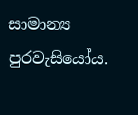සාමාන්‍ය පුරවැසියෝය.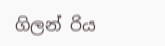ගිලන් රිය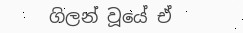ගිලන් වූයේ ඒ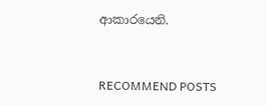ආකාරයෙනි.


RECOMMEND POSTS